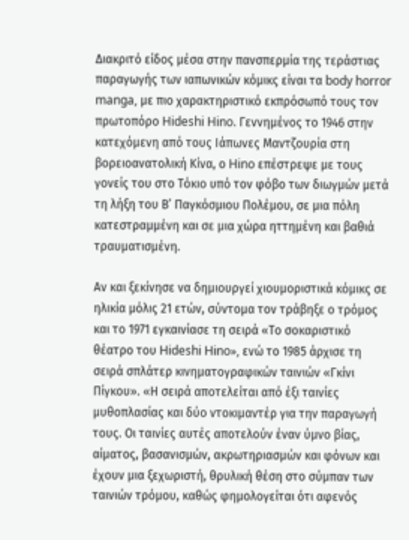Διακριτό είδος μέσα στην πανσπερμία της τεράστιας παραγωγής των ιαπωνικών κόμικς είναι τα body horror manga, με πιο χαρακτηριστικό εκπρόσωπό τους τον πρωτοπόρο Hideshi Hino. Γεννημένος το 1946 στην κατεχόμενη από τους Ιάπωνες Μαντζουρία στη βορειοανατολική Κίνα, ο Hino επέστρεψε με τους γονείς του στο Τόκιο υπό τον φόβο των διωγμών μετά τη λήξη του Β’ Παγκόσμιου Πολέμου, σε μια πόλη κατεστραμμένη και σε μια χώρα ηττημένη και βαθιά τραυματισμένη.

Αν και ξεκίνησε να δημιουργεί χιουμοριστικά κόμικς σε ηλικία μόλις 21 ετών, σύντομα τον τράβηξε ο τρόμος και το 1971 εγκαινίασε τη σειρά «Το σοκαριστικό θέατρο του Hideshi Hino», ενώ το 1985 άρχισε τη σειρά σπλάτερ κινηματογραφικών ταινιών «Γκίνι Πίγκου». «Η σειρά αποτελείται από έξι ταινίες μυθοπλασίας και δύο ντοκιμαντέρ για την παραγωγή τους. Οι ταινίες αυτές αποτελούν έναν ύμνο βίας, αίματος, βασανισμών, ακρωτηριασμών και φόνων και έχουν μια ξεχωριστή, θρυλική θέση στο σύμπαν των ταινιών τρόμου, καθώς φημολογείται ότι αφενός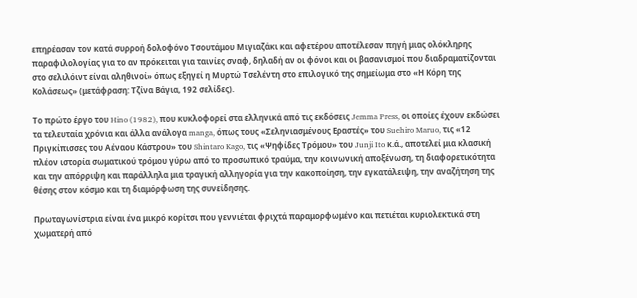επηρέασαν τον κατά συρροή δολοφόνο Τσουτάμου Μιγιαζάκι και αφετέρου αποτέλεσαν πηγή μιας ολόκληρης παραφιλολογίας για το αν πρόκειται για ταινίες σναφ, δηλαδή αν οι φόνοι και οι βασανισμοί που διαδραματίζονται στο σελιλόιντ είναι αληθινοί» όπως εξηγεί η Μυρτώ Τσελέντη στο επιλογικό της σημείωμα στο «Η Κόρη της Κολάσεως» (μετάφραση: Τζίνα Βάγια, 192 σελίδες).

Το πρώτο έργο του Hino (1982), που κυκλοφορεί στα ελληνικά από τις εκδόσεις Jemma Press, οι οποίες έχουν εκδώσει τα τελευταία χρόνια και άλλα ανάλογα manga, όπως τους «Σεληνιασμένους Εραστές» του Suehiro Maruo, τις «12 Πριγκίπισσες του Αέναου Κάστρου» του Shintaro Kago, τις «Ψηφίδες Τρόμου» του Junji Ito κ.ά., αποτελεί μια κλασική πλέον ιστορία σωματικού τρόμου γύρω από το προσωπικό τραύμα, την κοινωνική αποξένωση, τη διαφορετικότητα και την απόρριψη και παράλληλα μια τραγική αλληγορία για την κακοποίηση, την εγκατάλειψη, την αναζήτηση της θέσης στον κόσμο και τη διαμόρφωση της συνείδησης.

Πρωταγωνίστρια είναι ένα μικρό κορίτσι που γεννιέται φριχτά παραμορφωμένο και πετιέται κυριολεκτικά στη χωματερή από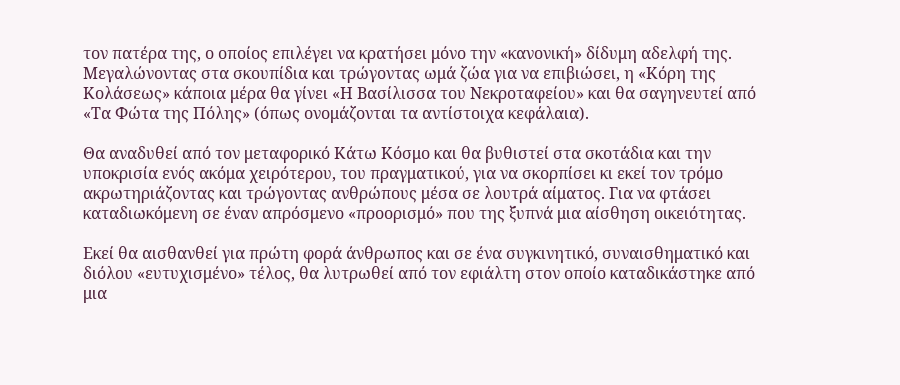τον πατέρα της, ο οποίος επιλέγει να κρατήσει μόνο την «κανονική» δίδυμη αδελφή της. Μεγαλώνοντας στα σκουπίδια και τρώγοντας ωμά ζώα για να επιβιώσει, η «Κόρη της Κολάσεως» κάποια μέρα θα γίνει «Η Βασίλισσα του Νεκροταφείου» και θα σαγηνευτεί από «Τα Φώτα της Πόλης» (όπως ονομάζονται τα αντίστοιχα κεφάλαια).

Θα αναδυθεί από τον μεταφορικό Κάτω Κόσμο και θα βυθιστεί στα σκοτάδια και την υποκρισία ενός ακόμα χειρότερου, του πραγματικού, για να σκορπίσει κι εκεί τον τρόμο ακρωτηριάζοντας και τρώγοντας ανθρώπους μέσα σε λουτρά αίματος. Για να φτάσει καταδιωκόμενη σε έναν απρόσμενο «προορισμό» που της ξυπνά μια αίσθηση οικειότητας.

Εκεί θα αισθανθεί για πρώτη φορά άνθρωπος και σε ένα συγκινητικό, συναισθηματικό και διόλου «ευτυχισμένο» τέλος, θα λυτρωθεί από τον εφιάλτη στον οποίο καταδικάστηκε από μια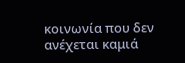κοινωνία που δεν ανέχεται καμιά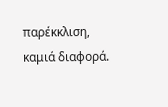παρέκκλιση, καμιά διαφορά.